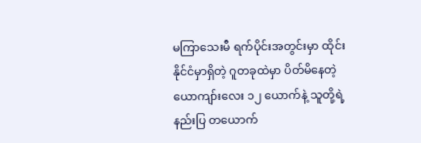မကြာသေးမီ ရက်ပိုင်းအတွင်းမှာ ထိုင်းနိုင်ငံမှာရှိတဲ့ ဂူတခုထဲမှာ ပိတ်မိနေတဲ့ ယောကျာ်းလေး ၁၂ ယောက်နဲ့ သူတို့ရဲ့ နည်းပြ တယောက်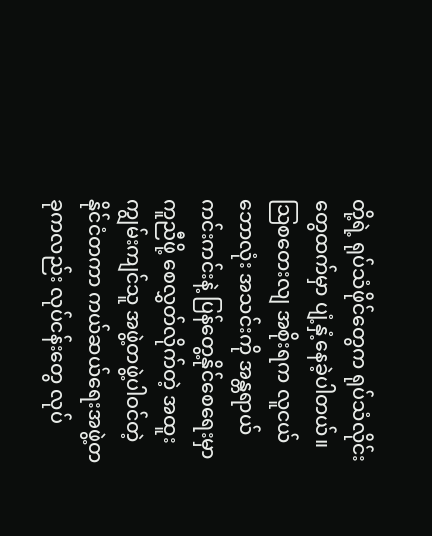တို့ရဲ့ ရုပ်သံဖိုင်တွေက ရုပ်သံလိုင်းတွေထက်မှာ ပျံ့နှံ့နေခဲ့ပါတယ်။
သြစတေးလျ အစိုးရက လူငယ် ဘောလုံး အသင်းကို အန္တရာယ်ကင်းကင်းနဲ့ ပြန်တွေ့နိုင်စေရေးမှာ ကူညီဖို့ စေလွှတ်လိုက်တဲ့ အထူးကျွမ်းကျင်သူ အဖွဲ့တဖွဲ့ပါဝင်တဲ့ နိုင်ငံတကာ ကယ်ဆယ်ရေးအဖွဲ့တခုကလည်း လုပ်ငန်းတွေ လုပ်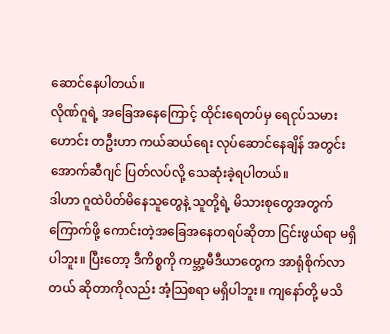ဆောင်နေပါတယ်။
လိုဏ်ဂူရဲ့ အခြေအနေကြောင့် ထိုင်းရေတပ်မှ ရေငုပ်သမားဟောင်း တဦးဟာ ကယ်ဆယ်ရေး လုပ်ဆောင်နေချိန် အတွင်း အောက်ဆီဂျင် ပြတ်လပ်လို့ သေဆုံးခဲ့ရပါတယ်။
ဒါဟာ ဂူထဲပိတ်မိနေသူတွေနဲ့ သူတို့ရဲ့ မိသားစုတွေအတွက် ကြောက်ဖို့ ကောင်းတဲ့အခြေအနေတရပ်ဆိုတာ ငြင်းဖွယ်ရာ မရှိပါဘူး။ ပြီးတော့ ဒီကိစ္စကို ကမ္ဘာ့မီဒီယာတွေက အာရုံစိုက်လာတယ် ဆိုတာကိုလည်း အံ့သြစရာ မရှိပါဘူး။ ကျနော်တို့ မသိ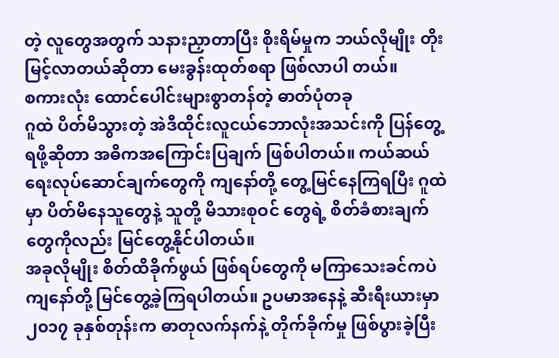တဲ့ လူတွေအတွက် သနားညှာတာပြီး စိုးရိမ်မှုက ဘယ်လိုမျိုး တိုးမြင့်လာတယ်ဆိုတာ မေးခွန်းထုတ်စရာ ဖြစ်လာပါ တယ်။
စကားလုံး ထောင်ပေါင်းများစွာတန်တဲ့ ဓာတ်ပုံတခု
ဂူထဲ ပိတ်မိသွားတဲ့ အဲဒီထိုင်းလူငယ်ဘောလုံးအသင်းကို ပြန်တွေ့ရဖို့ဆိုတာ အဓိကအကြောင်းပြချက် ဖြစ်ပါတယ်။ ကယ်ဆယ်ရေးလုပ်ဆောင်ချက်တွေကို ကျနော်တို့ တွေ့မြင်နေကြရပြီး ဂူထဲမှာ ပိတ်မိနေသူတွေနဲ့ သူတို့ မိသားစုဝင် တွေရဲ့ စိတ်ခံစားချက်တွေကိုလည်း မြင်တွေ့နိုင်ပါတယ်။
အခုလိုမျိုး စိတ်ထိခိုက်ဖွယ် ဖြစ်ရပ်တွေကို မကြာသေးခင်ကပဲ ကျနော်တို့ မြင်တွေ့ခဲ့ကြရပါတယ်။ ဥပမာအနေနဲ့ ဆီးရီးယားမှာ ၂၀၁၇ ခုနှစ်တုန်းက ဓာတုလက်နက်နဲ့ တိုက်ခိုက်မှု ဖြစ်ပွားခဲ့ပြီး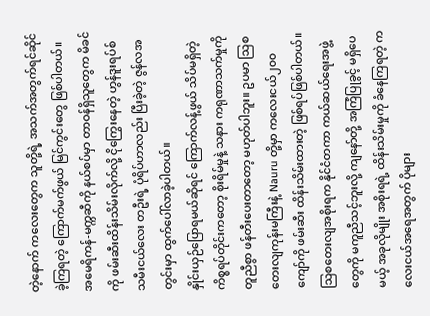တဲ့နောက် ကလေးတွေက သူတို့ရဲ့ အသက်အတွက်ရင်ဆိုင်ခဲ့ကြရတဲ့ ကြောက်မက်ဖွယ် မြင်ကွင်းတွေ ဖြစ်ပါတယ်။
အမေရိကန်-မက္ကဆီကို နယ်စပ်မှာ တာဝန်ရှိသူတွေက မိခင်ကို ဖမ်းဆီးထိန်းသိမ်းလိုက်လို့ ငိုကြွေးနေတဲ့ ဟွန်ဒူးရပ်စ် သမီးငယ်လေး တဦးရဲ့ ပုံရိပ်ဟာလည်း ပြီးခဲ့တဲ့ ဇွန်လအတွင်းမှာ ထွက်ပေါ်လာခဲ့ပါတယ်။
နှိုင်းယှဉ်ပြောရမယ်ဆိုရင် ကြောက်လန့်ဖွယ် သိပ်မရှိတဲ့ ကိစ္စရပ်တိုင်းကတော့ စိုးရိမ်မှုနဲ့ သနား ကရုဏာသက်မှုကို တူညီစွာ ဖန်တီးပေးတာတော့ မဟုတ်ပါဘူး။ ဥပမာ သြစတေးလျကုန်းမကြီးနဲ့ Nauru တို့မှာ ကလေးငယ်၂၀၀ ကျော်ကို ဖမ်းဆီး ထိန်းသိမ်းထားတဲ့ ဖြစ်ရပ်ဖြစ်ပါတယ်။
သြစတေးလျအစိုးရက နိုင်ငံတကာ ကယ်ဆယ်ရေးအဖွဲ့တွေကို မကူညီသင့်ဘူးလို့ ကျနော်တို့ အကြံပြုခွင့် မရှိပေမယ့် အခုလိုမျိုး အစိုးရရဲ့ ထိန်းသိမ်းမှုကို ခံနေကြရတဲ့ ကလေးငယ်အရေအတွက် ပိုများ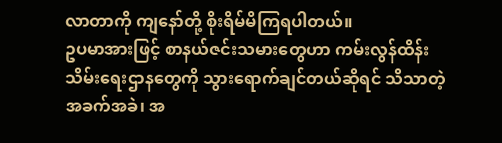လာတာကို ကျနော်တို့ စိုးရိမ်မိကြရပါတယ်။
ဥပမာအားဖြင့် စာနယ်ဇင်းသမားတွေဟာ ကမ်းလွန်ထိန်းသိမ်းရေးဌာနတွေကို သွားရောက်ချင်တယ်ဆိုရင် သိသာတဲ့ အခက်အခဲ၊ အ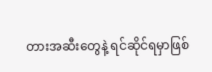တားအဆီးတွေနဲ့ ရင်ဆိုင်ရမှာဖြစ်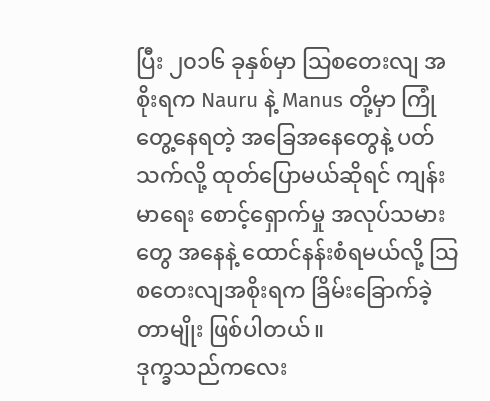ပြီး ၂၀၁၆ ခုနှစ်မှာ သြစတေးလျ အစိုးရက Nauru နဲ့ Manus တို့မှာ ကြုံတွေ့နေရတဲ့ အခြေအနေတွေနဲ့ ပတ်သက်လို့ ထုတ်ပြောမယ်ဆိုရင် ကျန်းမာရေး စောင့်ရှောက်မှု အလုပ်သမားတွေ အနေနဲ့ ထောင်နန်းစံရမယ်လို့ သြစတေးလျအစိုးရက ခြိမ်းခြောက်ခဲ့တာမျိုး ဖြစ်ပါတယ်။
ဒုက္ခသည်ကလေး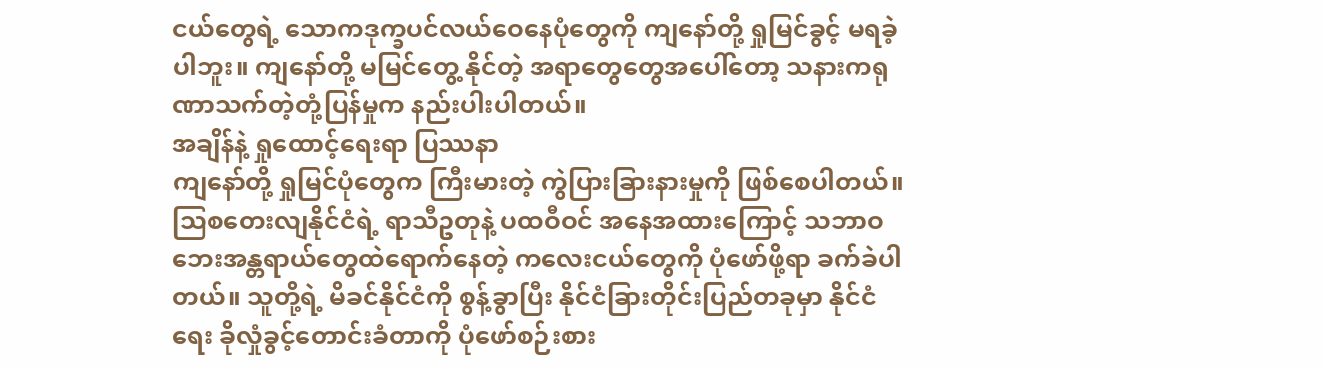ငယ်တွေရဲ့ သောကဒုက္ခပင်လယ်ဝေနေပုံတွေကို ကျနော်တို့ ရှုမြင်ခွင့် မရခဲ့ပါဘူး။ ကျနော်တို့ မမြင်တွေ့ နိုင်တဲ့ အရာတွေတွေအပေါ်တော့ သနားကရုဏာသက်တဲ့တုံ့ပြန်မှုက နည်းပါးပါတယ်။
အချိန်နဲ့ ရှုထောင့်ရေးရာ ပြဿနာ
ကျနော်တို့ ရှုမြင်ပုံတွေက ကြီးမားတဲ့ ကွဲပြားခြားနားမှုကို ဖြစ်စေပါတယ်။ သြစတေးလျနိုင်ငံရဲ့ ရာသီဥတုနဲ့ ပထဝီဝင် အနေအထားကြောင့် သဘာဝဘေးအန္တရာယ်တွေထဲရောက်နေတဲ့ ကလေးငယ်တွေကို ပုံဖော်ဖို့ရာ ခက်ခဲပါတယ်။ သူတို့ရဲ့ မိခင်နိုင်ငံကို စွန့်ခွာပြီး နိုင်ငံခြားတိုင်းပြည်တခုမှာ နိုင်ငံရေး ခိုလှုံခွင့်တောင်းခံတာကို ပုံဖော်စဉ်းစား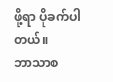ဖို့ရာ ပိုခက်ပါတယ်။
ဘာသာစ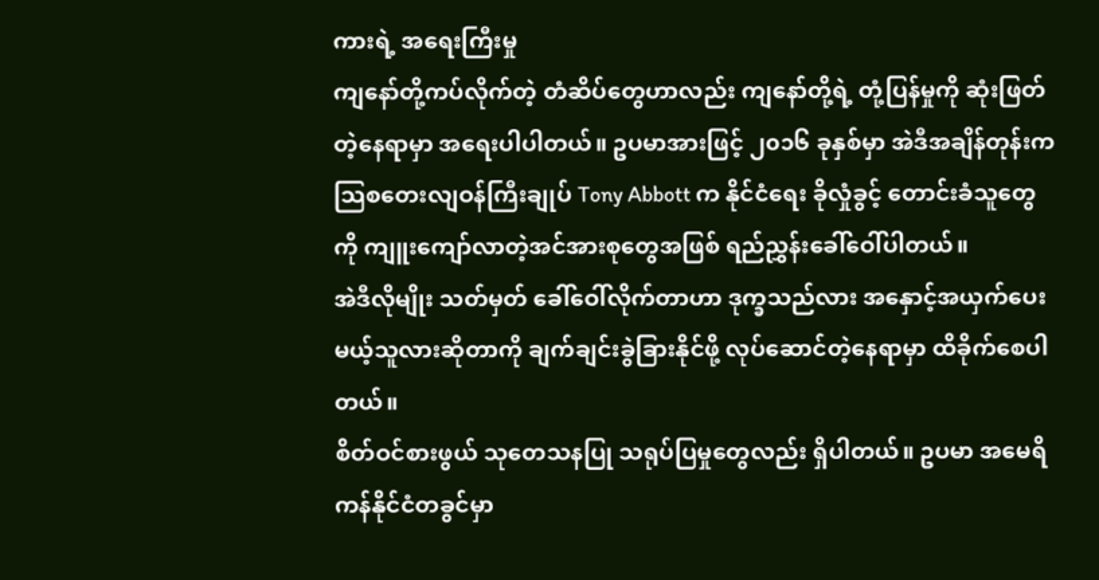ကားရဲ့ အရေးကြီးမှု
ကျနော်တို့ကပ်လိုက်တဲ့ တံဆိပ်တွေဟာလည်း ကျနော်တို့ရဲ့ တုံ့ပြန်မှုကို ဆုံးဖြတ်တဲ့နေရာမှာ အရေးပါပါတယ်။ ဥပမာအားဖြင့် ၂၀၁၆ ခုနှစ်မှာ အဲဒီအချိန်တုန်းက သြစတေးလျဝန်ကြီးချုပ် Tony Abbott က နိုင်ငံရေး ခိုလှုံခွင့် တောင်းခံသူတွေကို ကျူးကျော်လာတဲ့အင်အားစုတွေအဖြစ် ရည်ညွှန်းခေါ်ဝေါ်ပါတယ်။
အဲဒီလိုမျိုး သတ်မှတ် ခေါ်ဝေါ်လိုက်တာဟာ ဒုက္ခသည်လား အနှောင့်အယှက်ပေးမယ့်သူလားဆိုတာကို ချက်ချင်းခွဲခြားနိုင်ဖို့ လုပ်ဆောင်တဲ့နေရာမှာ ထိခိုက်စေပါတယ်။
စိတ်ဝင်စားဖွယ် သုတေသနပြု သရုပ်ပြမှုတွေလည်း ရှိပါတယ်။ ဥပမာ အမေရိကန်နိုင်ငံတခွင်မှာ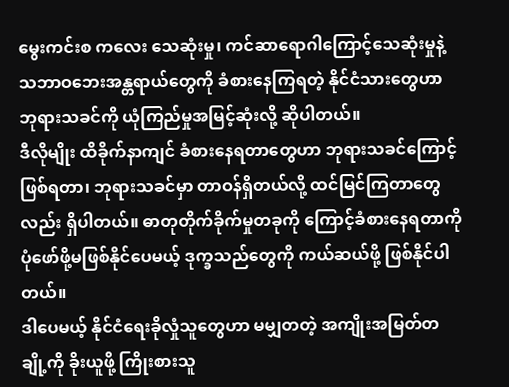မွေးကင်းစ ကလေး သေဆုံးမှု၊ ကင်ဆာရောဂါကြောင့်သေဆုံးမှုနဲ့ သဘာဝဘေးအန္တရာယ်တွေကို ခံစားနေကြရတဲ့ နိုင်ငံသားတွေဟာ ဘုရားသခင်ကို ယုံကြည်မှုအမြင့်ဆုံးလို့ ဆိုပါတယ်။
ဒီလိုမျိုး ထိခိုက်နာကျင် ခံစားနေရတာတွေဟာ ဘုရားသခင်ကြောင့် ဖြစ်ရတာ၊ ဘုရားသခင်မှာ တာဝန်ရှိတယ်လို့ ထင်မြင်ကြတာတွေလည်း ရှိပါတယ်။ ဓာတုတိုက်ခိုက်မှုတခုကို ကြောင့်ခံစားနေရတာကို ပုံဖော်ဖို့မဖြစ်နိုင်ပေမယ့် ဒုက္ခသည်တွေကို ကယ်ဆယ်ဖို့ ဖြစ်နိုင်ပါတယ်။
ဒါပေမယ့် နိုင်ငံရေးခိုလှုံသူတွေဟာ မမျှတတဲ့ အကျိုးအမြတ်တချို့ကို ခိုးယူဖို့ ကြိုးစားသူ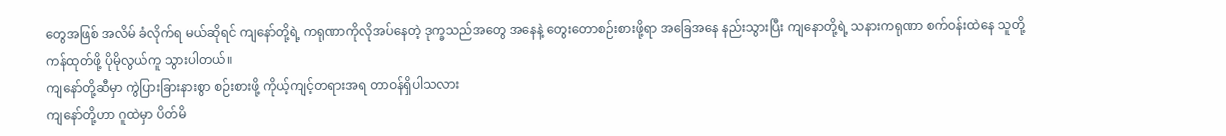တွေအဖြစ် အလိမ် ခံလိုက်ရ မယ်ဆိုရင် ကျနော်တို့ရဲ့ ကရုဏာကိုလိုအပ်နေတဲ့ ဒုက္ခသည်အတွေ အနေနဲ့ တွေးတောစဉ်းစားဖို့ရာ အခြေအနေ နည်းသွားပြီး ကျနောတို့ရဲ့ သနားကရုဏာ စက်ဝန်းထဲနေ သူတို့ ကန်ထုတ်ဖို့ ပိုမိုလွယ်ကူ သွားပါတယ်။
ကျနော်တို့ဆီမှာ ကွဲပြားခြားနားစွာ စဉ်းစားဖို့ ကိုယ့်ကျင့်တရားအရ တာဝန်ရှိပါသလား
ကျနော်တို့ဟာ ဂူထဲမှာ ပိတ်မိ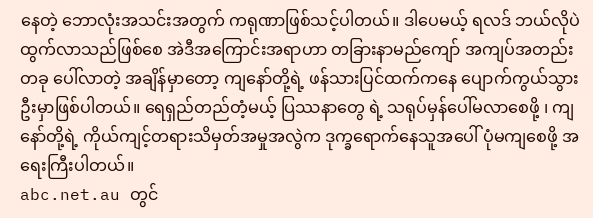နေတဲ့ ဘောလုံးအသင်းအတွက် ကရုဏာဖြစ်သင့်ပါတယ်။ ဒါပေမယ့် ရလဒ် ဘယ်လိုပဲ ထွက်လာသည်ဖြစ်စေ အဲဒီအကြောင်းအရာဟာ တခြားနာမည်ကျော် အကျပ်အတည်းတခု ပေါ်လာတဲ့ အချိန်မှာတော့ ကျနော်တို့ရဲ့ ဖန်သားပြင်ထက်ကနေ ပျောက်ကွယ်သွားဦးမှာဖြစ်ပါတယ်။ ရေရှည်တည်တံ့မယ့် ပြဿနာတွေ ရဲ့ သရုပ်မှန်ပေါ်မလာစေဖို့ ၊ ကျနော်တို့ရဲ့ ကိုယ်ကျင့်တရားသိမှတ်အမှုအလွဲက ဒုက္ခရောက်နေသူအပေါ် ပုံမကျစေဖို့ အရေးကြီးပါတယ်။
abc.net.au တွင်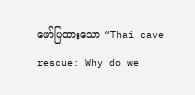ဖော်ပြထားသော “Thai cave rescue: Why do we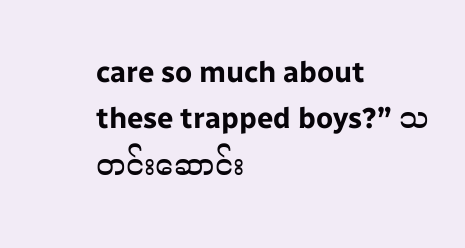care so much about these trapped boys?” သတင်းဆောင်း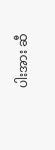ပါးအား ဆီ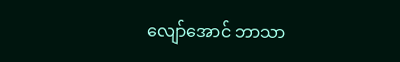လျော်အောင် ဘာသာ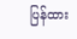ပြန်ထား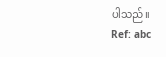ပါသည်။
Ref: abc